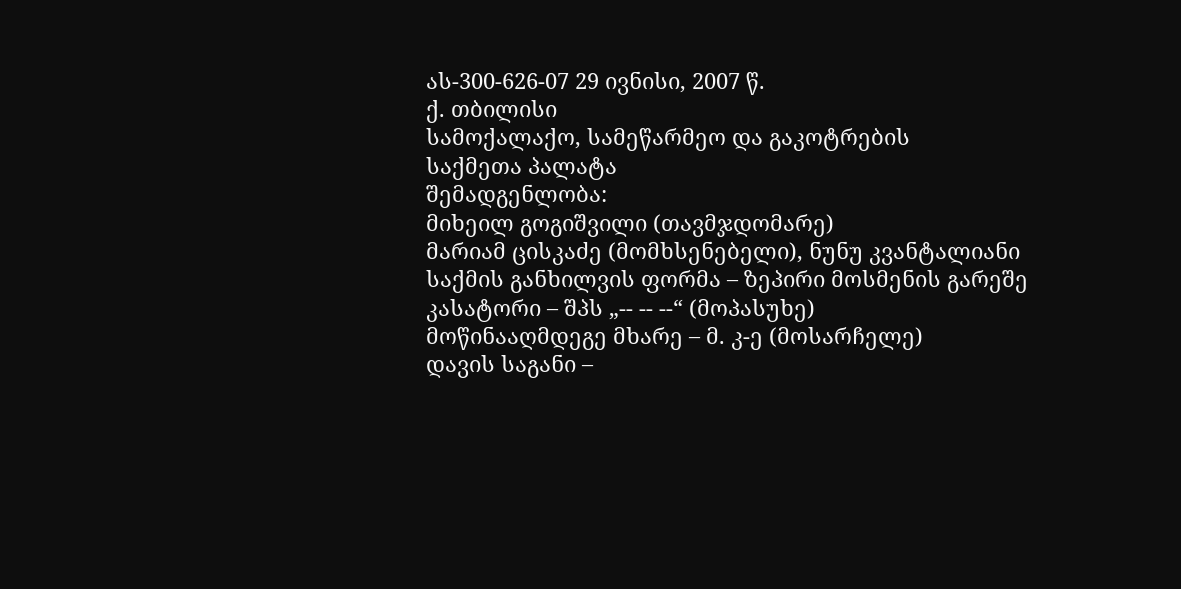ას-300-626-07 29 ივნისი, 2007 წ.
ქ. თბილისი
სამოქალაქო, სამეწარმეო და გაკოტრების
საქმეთა პალატა
შემადგენლობა:
მიხეილ გოგიშვილი (თავმჯდომარე)
მარიამ ცისკაძე (მომხსენებელი), ნუნუ კვანტალიანი
საქმის განხილვის ფორმა – ზეპირი მოსმენის გარეშე
კასატორი – შპს „-- -- --“ (მოპასუხე)
მოწინააღმდეგე მხარე – მ. კ-ე (მოსარჩელე)
დავის საგანი –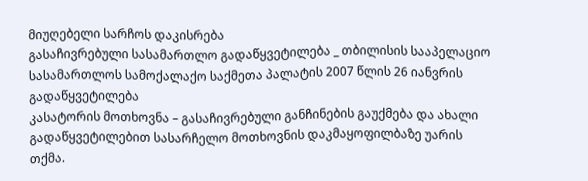მიუღებელი სარჩოს დაკისრება
გასაჩივრებული სასამართლო გადაწყვეტილება _ თბილისის სააპელაციო სასამართლოს სამოქალაქო საქმეთა პალატის 2007 წლის 26 იანვრის გადაწყვეტილება
კასატორის მოთხოვნა – გასაჩივრებული განჩინების გაუქმება და ახალი გადაწყვეტილებით სასარჩელო მოთხოვნის დაკმაყოფილბაზე უარის თქმა.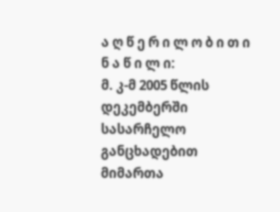ა ღ წ ე რ ი ლ ო ბ ი თ ი ნ ა წ ი ლ ი:
მ. კ-მ 2005 წლის დეკემბერში სასარჩელო განცხადებით მიმართა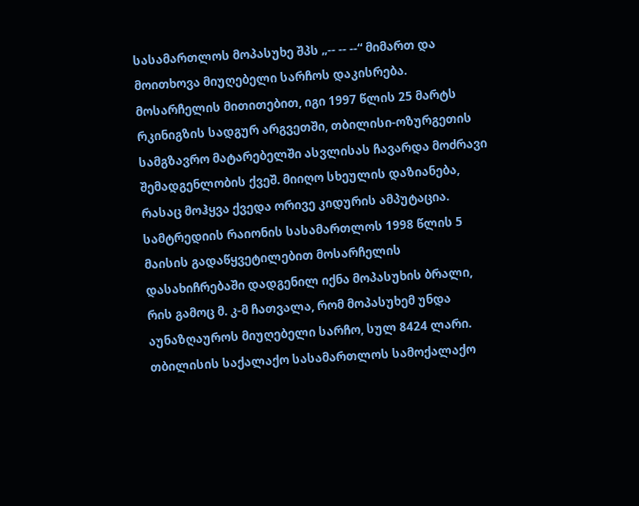სასამართლოს მოპასუხე შპს „-- -- --“ მიმართ და მოითხოვა მიუღებელი სარჩოს დაკისრება. მოსარჩელის მითითებით, იგი 1997 წლის 25 მარტს რკინიგზის სადგურ არგვეთში, თბილისი-ოზურგეთის სამგზავრო მატარებელში ასვლისას ჩავარდა მოძრავი შემადგენლობის ქვეშ. მიიღო სხეულის დაზიანება, რასაც მოჰყვა ქვედა ორივე კიდურის ამპუტაცია. სამტრედიის რაიონის სასამართლოს 1998 წლის 5 მაისის გადაწყვეტილებით მოსარჩელის დასახიჩრებაში დადგენილ იქნა მოპასუხის ბრალი, რის გამოც მ. კ-მ ჩათვალა, რომ მოპასუხემ უნდა აუნაზღაუროს მიუღებელი სარჩო, სულ 8424 ლარი.
თბილისის საქალაქო სასამართლოს სამოქალაქო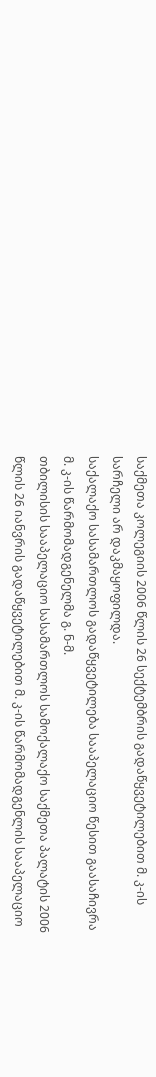საქმეთა კოლეგიის 2006 წლის 26 სექტემბრის გადაწყვეტილებით მ. კ-ის სარჩელი არ დაკმაყოფილდა.
საქალაქო სასამართლოს გადაწყვეტილება სააპელაციო წესით გაასაჩივრა მ. კ-ის წარმომადგენელმა გ. ნ-მ.
თბილისის სააპელაციო სასამართლოს სამოქალაქო საქმეთა პალატის 2006 წლის 26 იანვრის გადაწყვეტილებით მ. კ-ის წარმომადგენლის სააპელაციო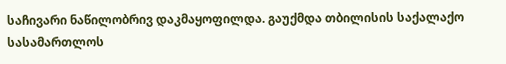საჩივარი ნაწილობრივ დაკმაყოფილდა. გაუქმდა თბილისის საქალაქო სასამართლოს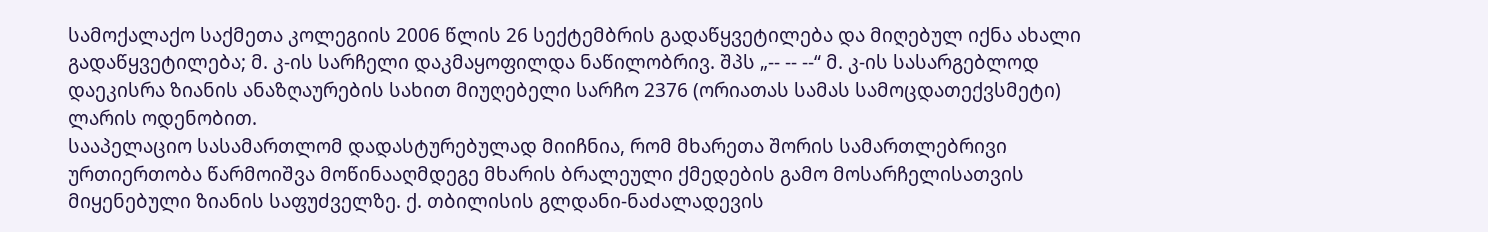სამოქალაქო საქმეთა კოლეგიის 2006 წლის 26 სექტემბრის გადაწყვეტილება და მიღებულ იქნა ახალი გადაწყვეტილება; მ. კ-ის სარჩელი დაკმაყოფილდა ნაწილობრივ. შპს „-- -- --“ მ. კ-ის სასარგებლოდ დაეკისრა ზიანის ანაზღაურების სახით მიუღებელი სარჩო 2376 (ორიათას სამას სამოცდათექვსმეტი) ლარის ოდენობით.
სააპელაციო სასამართლომ დადასტურებულად მიიჩნია, რომ მხარეთა შორის სამართლებრივი ურთიერთობა წარმოიშვა მოწინააღმდეგე მხარის ბრალეული ქმედების გამო მოსარჩელისათვის მიყენებული ზიანის საფუძველზე. ქ. თბილისის გლდანი-ნაძალადევის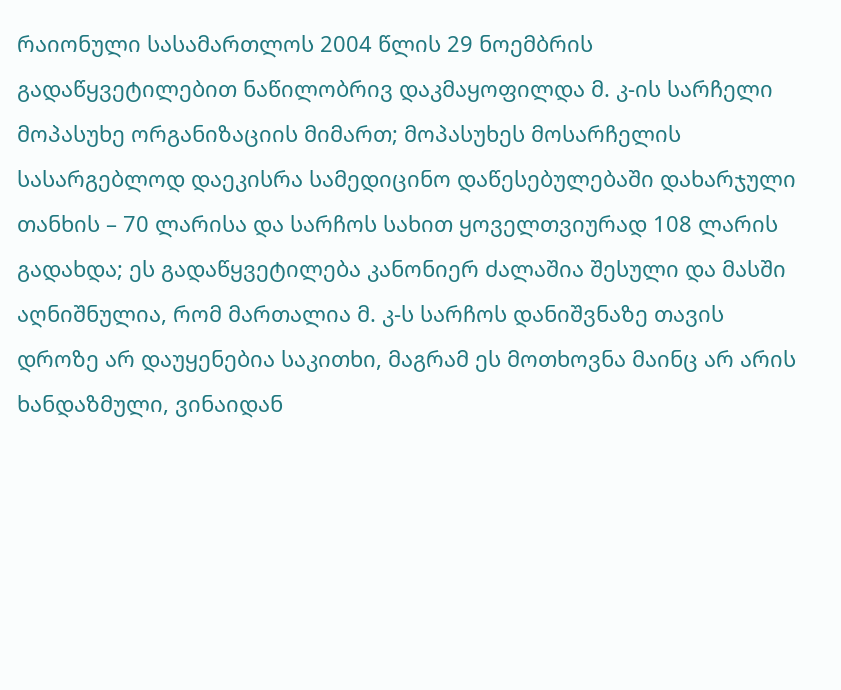რაიონული სასამართლოს 2004 წლის 29 ნოემბრის გადაწყვეტილებით ნაწილობრივ დაკმაყოფილდა მ. კ-ის სარჩელი მოპასუხე ორგანიზაციის მიმართ; მოპასუხეს მოსარჩელის სასარგებლოდ დაეკისრა სამედიცინო დაწესებულებაში დახარჯული თანხის – 70 ლარისა და სარჩოს სახით ყოველთვიურად 108 ლარის გადახდა; ეს გადაწყვეტილება კანონიერ ძალაშია შესული და მასში აღნიშნულია, რომ მართალია მ. კ-ს სარჩოს დანიშვნაზე თავის დროზე არ დაუყენებია საკითხი, მაგრამ ეს მოთხოვნა მაინც არ არის ხანდაზმული, ვინაიდან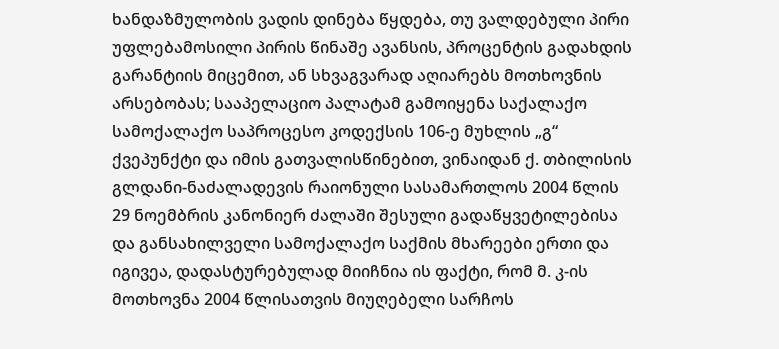ხანდაზმულობის ვადის დინება წყდება, თუ ვალდებული პირი უფლებამოსილი პირის წინაშე ავანსის, პროცენტის გადახდის გარანტიის მიცემით, ან სხვაგვარად აღიარებს მოთხოვნის არსებობას; სააპელაციო პალატამ გამოიყენა საქალაქო სამოქალაქო საპროცესო კოდექსის 106-ე მუხლის „გ“ ქვეპუნქტი და იმის გათვალისწინებით, ვინაიდან ქ. თბილისის გლდანი-ნაძალადევის რაიონული სასამართლოს 2004 წლის 29 ნოემბრის კანონიერ ძალაში შესული გადაწყვეტილებისა და განსახილველი სამოქალაქო საქმის მხარეები ერთი და იგივეა, დადასტურებულად მიიჩნია ის ფაქტი, რომ მ. კ-ის მოთხოვნა 2004 წლისათვის მიუღებელი სარჩოს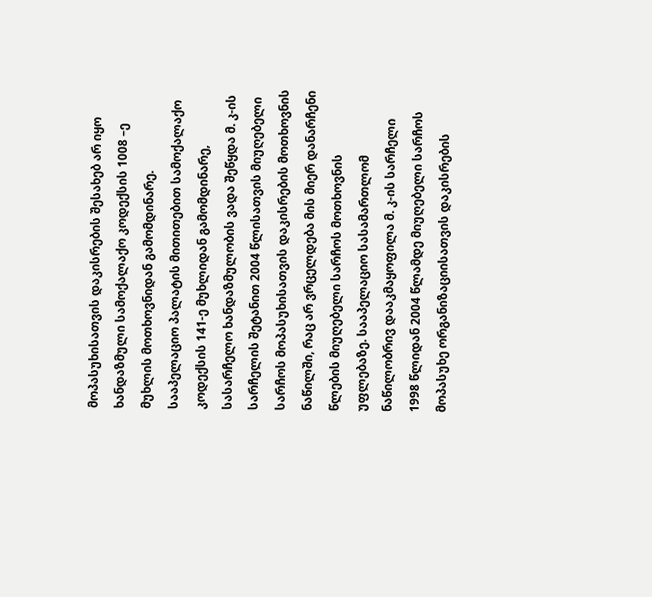მოპასუხისათვის დაკისრების შესახებ არ იყო ხანდაზმული სამოქალაქო კოდექსის 1008 –ე მუხლის მოთხოვნიდან გამომდინარე. სააპელაციო პალატის მითითებით სამოქალაქო კოდექსის 141-ე მუხლიდან გამომდინარე, სასარჩელო ხანდაზმულობის ვადა შეწყდა მ. კ-ის სარჩელის შეტანით 2004 წლისათვის მიუღებელი სარჩოს მოპასუხისათვის დაკისრების მოთხოვნის ნაწილში, რაც არ ვრცელდება მის მიერ დანარჩენი წლების მიუღებელი სარჩოს მოთხოვნის უფლებაზე. სააპელაციო სასამართლომ ნაწილობრივ დააკმაყოფილა მ. კ-ის სარჩელი 1998 წლიდან 2004 წლამდე მიუღებელი სარჩოს მოპასუხე ორგანიზაციისათვის დაკისრების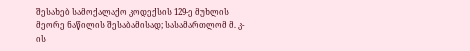შესახებ სამოქალაქო კოდექსის 129-ე მუხლის მეორე ნაწილის შესაბამისად; სასამართლომ მ. კ-ის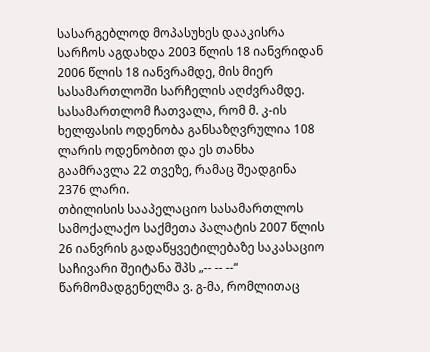სასარგებლოდ მოპასუხეს დააკისრა სარჩოს აგდახდა 2003 წლის 18 იანვრიდან 2006 წლის 18 იანვრამდე, მის მიერ სასამართლოში სარჩელის აღძვრამდე. სასამართლომ ჩათვალა, რომ მ. კ-ის ხელფასის ოდენობა განსაზღვრულია 108 ლარის ოდენობით და ეს თანხა გაამრავლა 22 თვეზე, რამაც შეადგინა 2376 ლარი.
თბილისის სააპელაციო სასამართლოს სამოქალაქო საქმეთა პალატის 2007 წლის 26 იანვრის გადაწყვეტილებაზე საკასაციო საჩივარი შეიტანა შპს „-- -- --“ წარმომადგენელმა ვ. გ-მა, რომლითაც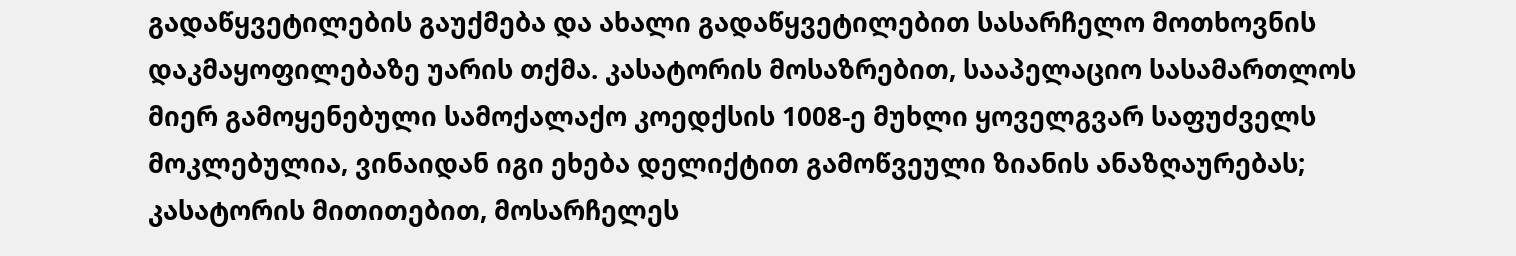გადაწყვეტილების გაუქმება და ახალი გადაწყვეტილებით სასარჩელო მოთხოვნის დაკმაყოფილებაზე უარის თქმა. კასატორის მოსაზრებით, სააპელაციო სასამართლოს მიერ გამოყენებული სამოქალაქო კოედქსის 1008-ე მუხლი ყოველგვარ საფუძველს მოკლებულია, ვინაიდან იგი ეხება დელიქტით გამოწვეული ზიანის ანაზღაურებას; კასატორის მითითებით, მოსარჩელეს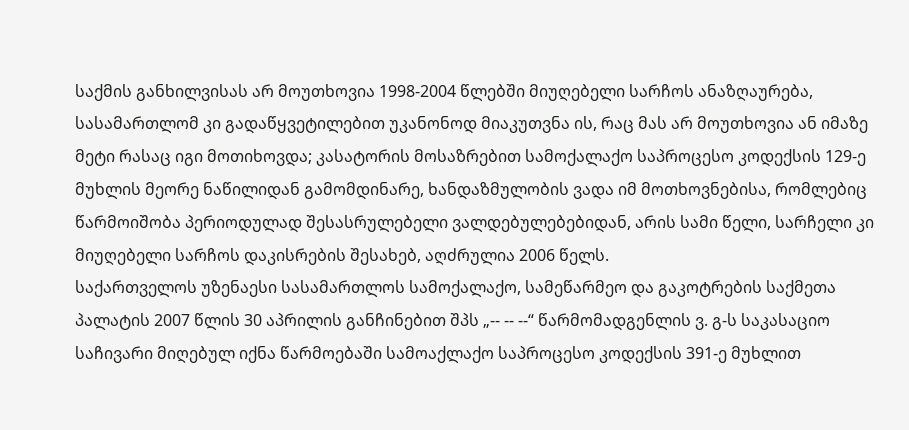საქმის განხილვისას არ მოუთხოვია 1998-2004 წლებში მიუღებელი სარჩოს ანაზღაურება, სასამართლომ კი გადაწყვეტილებით უკანონოდ მიაკუთვნა ის, რაც მას არ მოუთხოვია ან იმაზე მეტი რასაც იგი მოთიხოვდა; კასატორის მოსაზრებით სამოქალაქო საპროცესო კოდექსის 129-ე მუხლის მეორე ნაწილიდან გამომდინარე, ხანდაზმულობის ვადა იმ მოთხოვნებისა, რომლებიც წარმოიშობა პერიოდულად შესასრულებელი ვალდებულებებიდან, არის სამი წელი, სარჩელი კი მიუღებელი სარჩოს დაკისრების შესახებ, აღძრულია 2006 წელს.
საქართველოს უზენაესი სასამართლოს სამოქალაქო, სამეწარმეო და გაკოტრების საქმეთა პალატის 2007 წლის 30 აპრილის განჩინებით შპს „-- -- --“ წარმომადგენლის ვ. გ-ს საკასაციო საჩივარი მიღებულ იქნა წარმოებაში სამოაქლაქო საპროცესო კოდექსის 391-ე მუხლით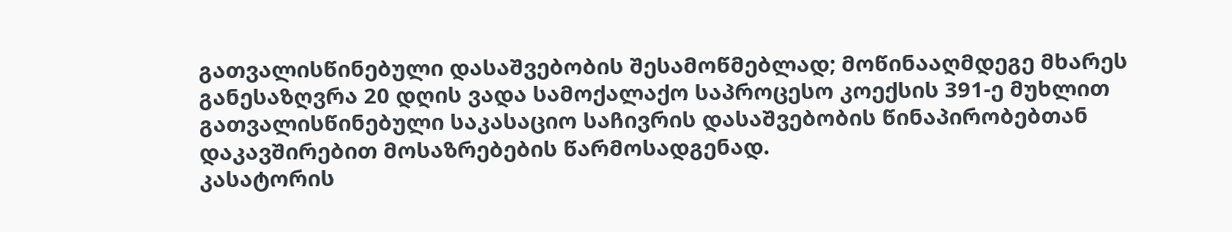გათვალისწინებული დასაშვებობის შესამოწმებლად; მოწინააღმდეგე მხარეს განესაზღვრა 20 დღის ვადა სამოქალაქო საპროცესო კოექსის 391-ე მუხლით გათვალისწინებული საკასაციო საჩივრის დასაშვებობის წინაპირობებთან დაკავშირებით მოსაზრებების წარმოსადგენად.
კასატორის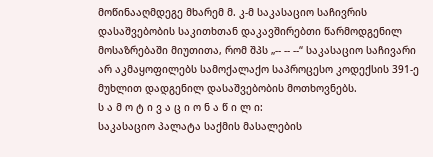მოწინააღმდეგე მხარემ მ. კ-მ საკასაციო საჩივრის დასაშვებობის საკითხთან დაკავშირებთი წარმოდგენილ მოსაზრებაში მიუთითა, რომ შპს „-- -- --“ საკასაციო საჩივარი არ აკმაყოფილებს სამოქალაქო საპროცესო კოდექსის 391-ე მუხლით დადგენილ დასაშვებობის მოთხოვნებს.
ს ა მ ო ტ ი ვ ა ც ი ო ნ ა წ ი ლ ი:
საკასაციო პალატა საქმის მასალების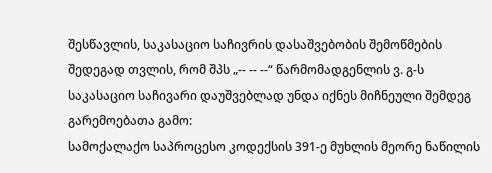შესწავლის, საკასაციო საჩივრის დასაშვებობის შემოწმების შედეგად თვლის, რომ შპს „-- -- --“ წარმომადგენლის ვ. გ-ს საკასაციო საჩივარი დაუშვებლად უნდა იქნეს მიჩნეული შემდეგ გარემოებათა გამო:
სამოქალაქო საპროცესო კოდექსის 391-ე მუხლის მეორე ნაწილის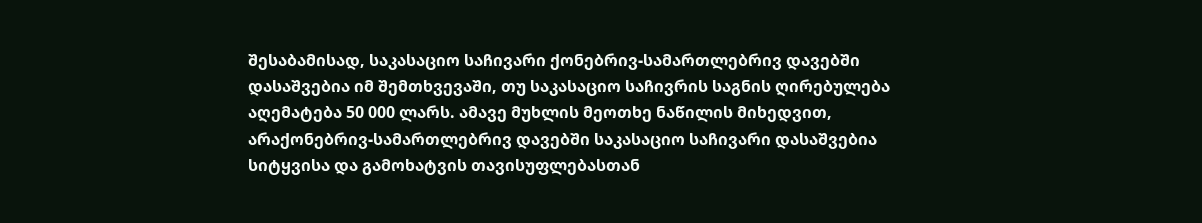შესაბამისად, საკასაციო საჩივარი ქონებრივ-სამართლებრივ დავებში დასაშვებია იმ შემთხვევაში, თუ საკასაციო საჩივრის საგნის ღირებულება აღემატება 50 000 ლარს. ამავე მუხლის მეოთხე ნაწილის მიხედვით, არაქონებრივ-სამართლებრივ დავებში საკასაციო საჩივარი დასაშვებია სიტყვისა და გამოხატვის თავისუფლებასთან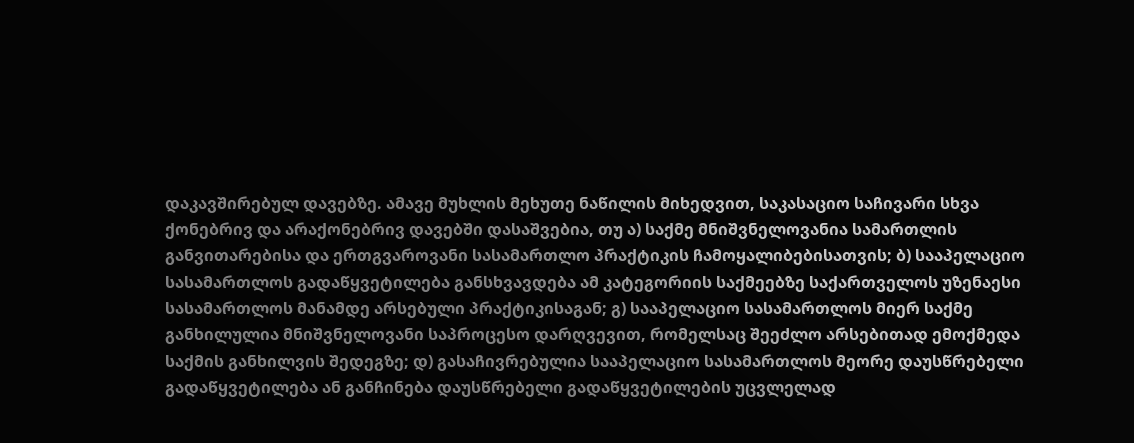დაკავშირებულ დავებზე. ამავე მუხლის მეხუთე ნაწილის მიხედვით, საკასაციო საჩივარი სხვა ქონებრივ და არაქონებრივ დავებში დასაშვებია, თუ ა) საქმე მნიშვნელოვანია სამართლის განვითარებისა და ერთგვაროვანი სასამართლო პრაქტიკის ჩამოყალიბებისათვის; ბ) სააპელაციო სასამართლოს გადაწყვეტილება განსხვავდება ამ კატეგორიის საქმეებზე საქართველოს უზენაესი სასამართლოს მანამდე არსებული პრაქტიკისაგან; გ) სააპელაციო სასამართლოს მიერ საქმე განხილულია მნიშვნელოვანი საპროცესო დარღვევით, რომელსაც შეეძლო არსებითად ემოქმედა საქმის განხილვის შედეგზე; დ) გასაჩივრებულია სააპელაციო სასამართლოს მეორე დაუსწრებელი გადაწყვეტილება ან განჩინება დაუსწრებელი გადაწყვეტილების უცვლელად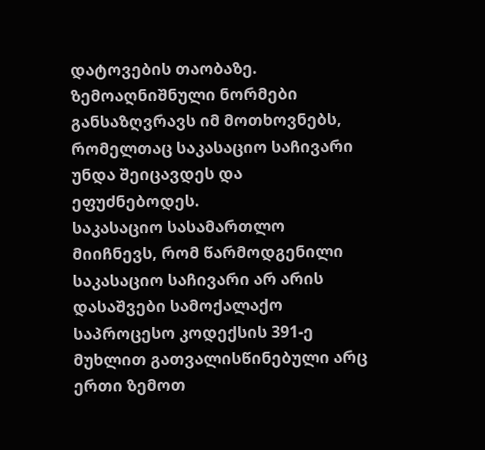დატოვების თაობაზე. ზემოაღნიშნული ნორმები განსაზღვრავს იმ მოთხოვნებს, რომელთაც საკასაციო საჩივარი უნდა შეიცავდეს და ეფუძნებოდეს.
საკასაციო სასამართლო მიიჩნევს, რომ წარმოდგენილი საკასაციო საჩივარი არ არის დასაშვები სამოქალაქო საპროცესო კოდექსის 391-ე მუხლით გათვალისწინებული არც ერთი ზემოთ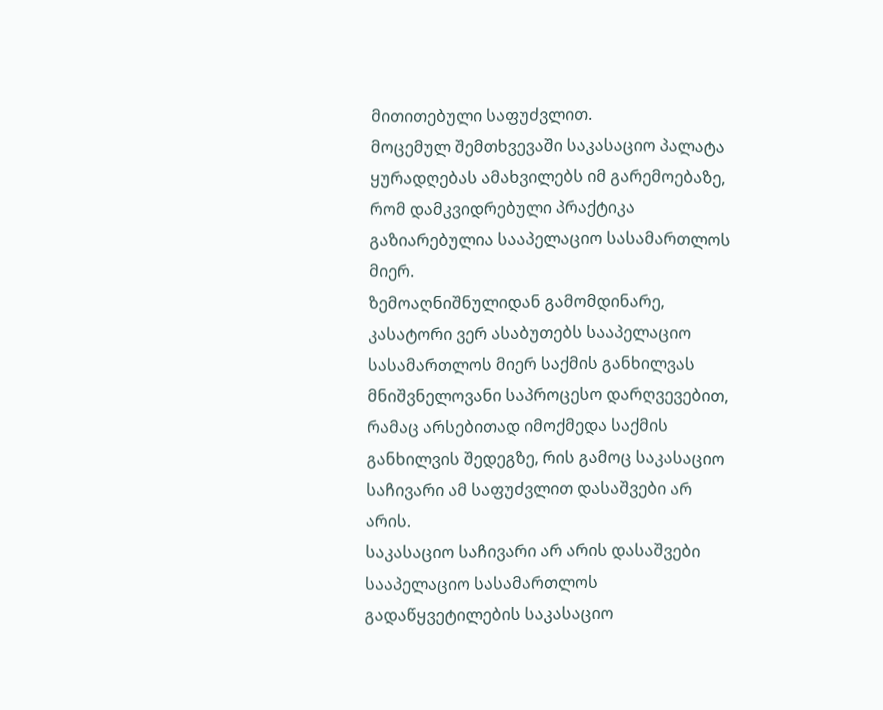მითითებული საფუძვლით.
მოცემულ შემთხვევაში საკასაციო პალატა ყურადღებას ამახვილებს იმ გარემოებაზე, რომ დამკვიდრებული პრაქტიკა გაზიარებულია სააპელაციო სასამართლოს მიერ.
ზემოაღნიშნულიდან გამომდინარე, კასატორი ვერ ასაბუთებს სააპელაციო სასამართლოს მიერ საქმის განხილვას მნიშვნელოვანი საპროცესო დარღვევებით, რამაც არსებითად იმოქმედა საქმის განხილვის შედეგზე, რის გამოც საკასაციო საჩივარი ამ საფუძვლით დასაშვები არ არის.
საკასაციო საჩივარი არ არის დასაშვები სააპელაციო სასამართლოს გადაწყვეტილების საკასაციო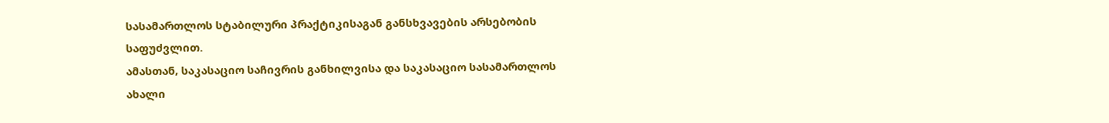სასამართლოს სტაბილური პრაქტიკისაგან განსხვავების არსებობის საფუძვლით.
ამასთან, საკასაციო საჩივრის განხილვისა და საკასაციო სასამართლოს ახალი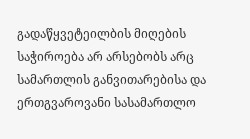გადაწყვეტეილბის მიღების საჭიროება არ არსებობს არც სამართლის განვითარებისა და ერთგვაროვანი სასამართლო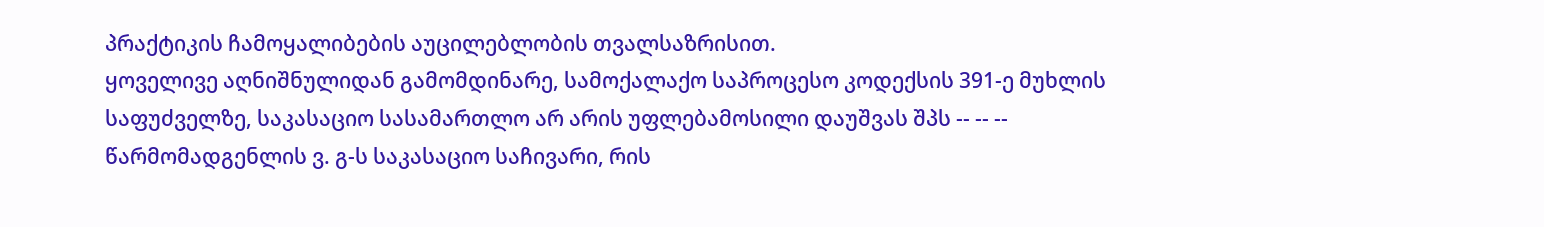პრაქტიკის ჩამოყალიბების აუცილებლობის თვალსაზრისით.
ყოველივე აღნიშნულიდან გამომდინარე, სამოქალაქო საპროცესო კოდექსის 391-ე მუხლის საფუძველზე, საკასაციო სასამართლო არ არის უფლებამოსილი დაუშვას შპს -- -- -- წარმომადგენლის ვ. გ-ს საკასაციო საჩივარი, რის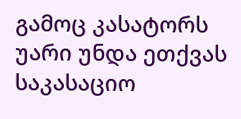გამოც კასატორს უარი უნდა ეთქვას საკასაციო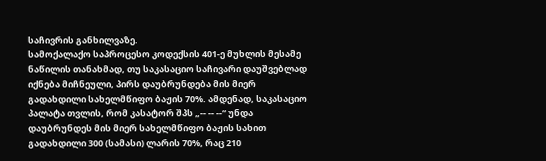საჩივრის განხილვაზე.
სამოქალაქო საპროცესო კოდექსის 401-ე მუხლის მესამე ნაწილის თანახმად, თუ საკასაციო საჩივარი დაუშვებლად იქნება მიჩნეული, პირს დაუბრუნდება მის მიერ გადახდილი სახელმწიფო ბაჟის 70%. ამდენად, საკასაციო პალატა თვლის, რომ კასატორ შპს „-- -- --“ უნდა დაუბრუნდეს მის მიერ სახელმწიფო ბაჟის სახით გადახდილი 300 (სამასი) ლარის 70%, რაც 210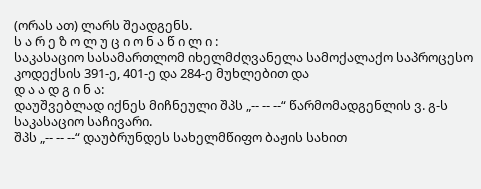(ორას ათ) ლარს შეადგენს.
ს ა რ ე ზ ო ლ უ ც ი ო ნ ა წ ი ლ ი :
საკასაციო სასამართლომ იხელმძღვანელა სამოქალაქო საპროცესო კოდექსის 391-ე, 401-ე და 284-ე მუხლებით და
დ ა ა დ გ ი ნ ა:
დაუშვებლად იქნეს მიჩნეული შპს „-- -- --“ წარმომადგენლის ვ. გ-ს საკასაციო საჩივარი.
შპს „-- -- --“ დაუბრუნდეს სახელმწიფო ბაჟის სახით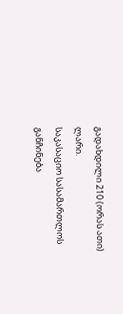გადახდილი 210 (ორას ათი) ლარი.
საკასაციო სასამართლოს განჩინება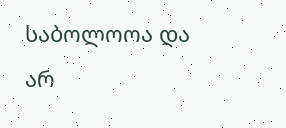საბოლოოა და არ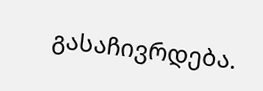გასაჩივრდება.